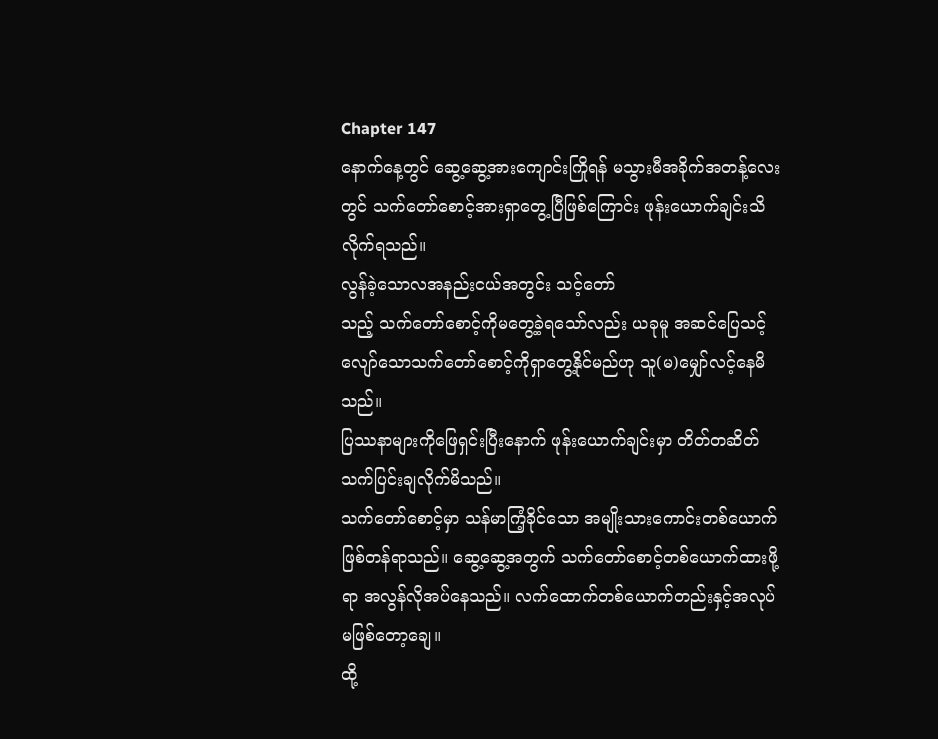Chapter 147
နောက်နေ့တွင် ဆွေ့ဆွေ့အားကျောင်းကြိုရန် မသွားမီအခိုက်အတန့်လေးတွင် သက်တော်စောင့်အားရှာတွေ့ပြီဖြစ်ကြောင်း ဖုန်းယောက်ချင်းသိလိုက်ရသည်။
လွန်ခဲ့သောလအနည်းငယ်အတွင်း သင့်တော်
သည့် သက်တော်စောင့်ကိုမတွေ့ခဲ့ရသော်လည်း ယခုမူ အဆင်ပြေသင့်လျော်သောသက်တော်စောင့်ကိုရှာတွေ့နိုင်မည်ဟု သူ(မ)မျှော်လင့်နေမိသည်။
ပြဿနာများကိုဖြေရှင်းပြီးနောက် ဖုန်းယောက်ချင်းမှာ တိတ်တဆိတ်သက်ပြင်းချလိုက်မိသည်။
သက်တော်စောင့်မှာ သန်မာကြံ့ခိုင်သော အမျိုးသားကောင်းတစ်ယောက်ဖြစ်တန်ရာသည်။ ဆွေ့ဆွေ့အတွက် သက်တော်စောင့်တစ်ယောက်ထားဖို့ရာ အလွန်လိုအပ်နေသည်။ လက်ထောက်တစ်ယောက်တည်းနှင့်အလုပ်မဖြစ်တော့ချေ။
ထို့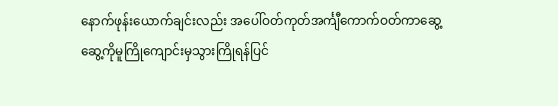နောက်ဖုန်းယောက်ချင်းလည်း အပေါ်ဝတ်ကုတ်အင်္ကျီကောက်ဝတ်ကာဆွေ့ဆွေ့ကိုမူကြိုကျောင်းမှသွားကြိုရန်ပြင်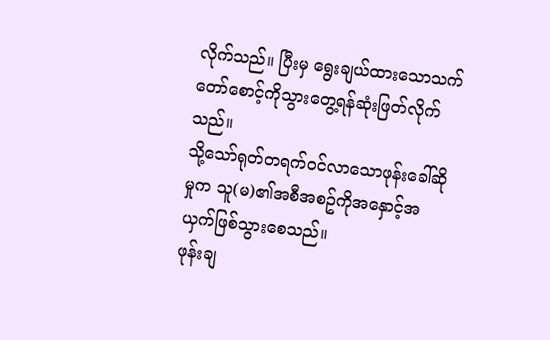လိုက်သည်။ ပြီးမှ ရွေးချယ်ထားသောသက်တော်စောင့်ကိုသွားတွေ့ရန်ဆုံးဖြတ်လိုက်သည်။
သို့သော်ရုတ်တရက်ဝင်လာသောဖုန်းခေါ်ဆိုမှုက သူ(မ)၏အစီအစဥ်ကိုအနှောင့်အယှက်ဖြစ်သွားစေသည်။
ဖုန်းချ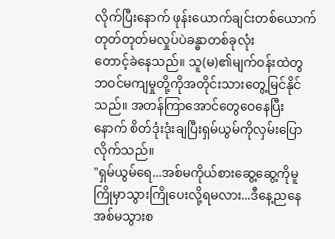လိုက်ပြီးနောက် ဖုန်းယောက်ချင်းတစ်ယောက် တုတ်တုတ်မလှုပ်ပဲခန္ဓာတစ်ခုလုံး
တောင့်ခဲနေသည်။ သူ(မ)၏မျက်ဝန်းထဲတွ ဘဝင်မကျမှုတို့ကိုအတိုင်းသားတွေ့မြင်နိုင်သည်။ အတန်ကြာအောင်တွေဝေနေပြီးနောက် စိတ်ဒုံးဒုံးချပြီးရှမ်ယွမ်ကိုလှမ်းပြောလိုက်သည်။
"ရှမ်ယွမ်ရေ...အစ်မကိုယ်စားဆွေ့ဆွေ့ကိုမူကြိုမှာသွားကြိုပေးလို့ရမလား...ဒီနေ့ညနေအစ်မသွားစ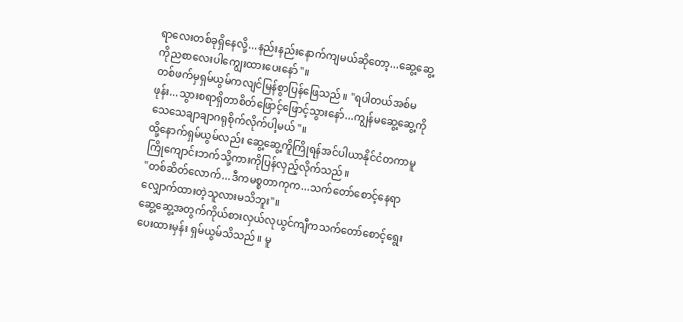ရာလေးတစ်ခုရှိနေလို့...နည်းနည်းနောက်ကျမယ်ဆိုတော့...ဆွေ့ဆွေ့ကိုညစာလေးပါကျွေးထားပေးနော်"။
တစ်ဖက်မှရှမ်ယွမ်ကလျင်မြန်စွာပြန်ဖြေသည်။ "ရပါတယ်အစ်မဖုန်း...သွားစရာရှိတာစိတ်ဖြောင့်ဖြောင့်သွားနော်...ကျွန်မဆွေ့ဆွေ့ကိုသေသေချာချာဂရုစိုက်လိုက်ပါ့မယ်"။
ထို့နောက်ရှမ်ယွမ်လည်း ဆွေ့ဆွေ့ကိူကြိုရန်အင်ပါယာနိုင်ငံတကာမူကြိုကျောင်းဘက်သို့ကားကိုပြန်လှည့်လိုက်သည်။
"တစ်ဆိတ်လောက်...ဒီကမစ္စတာကုက...သက်တော်စောင့်နေရာလျှောက်ထားတဲ့သူလားမသိဘူး"။
ဆွေ့ဆွေ့အတွက်ကိုယ်စားလှယ်လုယွင်ကျီကသက်တော်စောင့်ရွေးပေးထားမှန်း ရှမ်ယွမ်သိသည်။ မူ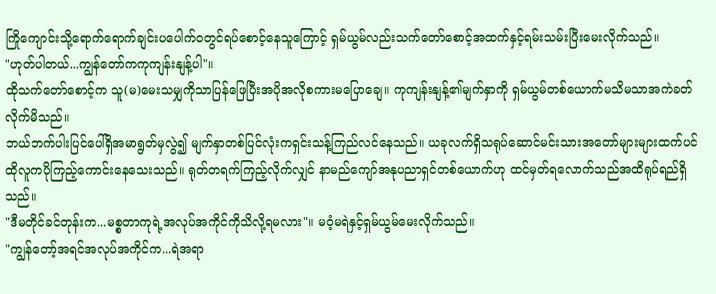ကြိုကျောင်းသို့ရောက်ရောက်ချင်းပပေါက်ဝတွင်ရပ်စောင့်နေသူကြောင့် ရှမ်ယွမ်လည်းသက်တော်စောင့်အထက်နှင့်ရမ်းသမ်းပြီးမေးလိုက်သည်။
"ဟုတ်ပါတယ်...ကျွန်တော်ကကုကျန်းနျန့်ပါ"။
ထိုသက်တော်စောင့်က သူ(မ)မေးသမျှကိုသာပြန်ဖြေပြီးအပိုအလိုစကားမပြောချေ။ ကုကျန်းနျန့်၏မျက်နှာကို ရှမ်ယွမ်တစ်ယောက်မသိမသာအကဲခတ်လိုက်မိသည်။
ဘယ်ဘက်ပါးပြင်ပေါ်ရှိအမာရွတ်မှလွဲ၍ မျက်နှာတစ်ပြင်လုံးကရှင်းသန့်ကြည်လင်နေသည်။ ယခုလက်ရှိသရုပ်ဆောင်မင်းသားအတော်များများထက်ပင် ထိုလူကပိုကြည့်ကောင်းနေသေးသည်။ ရုတ်တရက်ကြည့်လိုက်လျှင် နာမည်ကျော်အနုပညာရှင်တစ်ယောက်ဟု ထင်မှတ်ရလောက်သည်အထိရုပ်ရည်ရှိသည်။
"ဒီမတိုင်ခင်တုန်းက...မစ္စတာကုရဲ့အလုပ်အကိုင်ကိုသိလို့ရမလား"။ မဝံ့မရဲနှင့်ရှမ်ယွမ်မေးလိုက်သည်။
"ကျွန်တော့်အရင်အလုပ်အကိုင်က...ရဲအရာ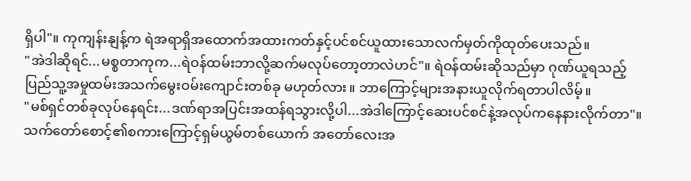ရှိပါ"။ ကုကျန်းနျန့်က ရဲအရာရှိအထောက်အထားကတ်နှင့်ပင်စင်ယူထားသောလက်မှတ်ကိုထုတ်ပေးသည်။
"အဲဒါဆိုရင်...မစ္စတာကုက...ရဲဝန်ထမ်းဘာလို့ဆက်မလုပ်တော့တာလဲဟင်"။ ရဲဝန်ထမ်းဆိုသည်မှာ ဂုဏ်ယူရသည့်ပြည်သူ့အမှုထမ်းအသက်မွေးဝမ်းကျောင်းတစ်ခု မဟုတ်လား။ ဘာကြောင့်များအနားယူလိုက်ရတာပါလိမ့်။
"မစ်ရှင်တစ်ခုလုပ်နေရင်း...ဒဏ်ရာအပြင်းအထန်ရသွားလို့ပါ...အဲဒါကြောင့်ဆေးပင်စင်နဲ့အလုပ်ကနေနားလိုက်တာ"။
သက်တော်စောင့်၏စကားကြောင့်ရှမ်ယွမ်တစ်ယောက် အတော်လေးအ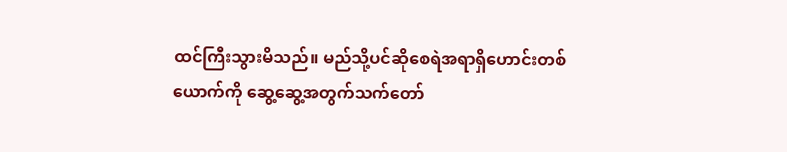ထင်ကြီးသွားမိသည်။ မည်သို့ပင်ဆိုစေရဲအရာရှိဟောင်းတစ်ယောက်ကို ဆွေ့ဆွေ့အတွက်သက်တော်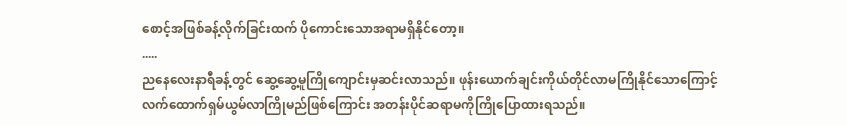စောင့်အဖြစ်ခန့်လိုက်ခြင်းထက် ပိုကောင်းသောအရာမရှိနိုင်တော့။
.....
ညနေလေးနာရီခန့်တွင် ဆွေ့ဆွေ့မူကြိုကျောင်းမှဆင်းလာသည်။ ဖုန်းယောက်ချင်းကိုယ်တိုင်လာမကြိုနိုင်သောကြောင့် လက်ထောက်ရှမ်ယွမ်လာကြိုမည်ဖြစ်ကြောင်း အတန်းပိုင်ဆရာမကိုကြိုပြောထားရသည်။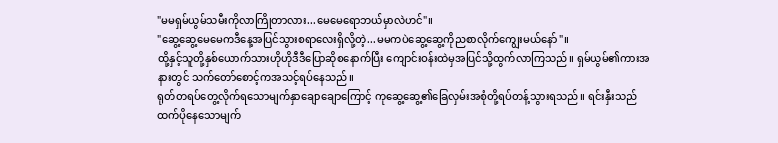"မမရှမ်ယွမ်သမီးကိုလာကြိုတာလား...မေမေရောဘယ်မှာလဲဟင်"။
"ဆွေ့ဆွေ့မေမေကဒီနေ့အပြင်သွားစရာလေးရှိလို့တဲ့...မမကပဲဆွေ့ဆွေ့ကိုညစာလိုက်ကျွေးမယ်နော်"။
ထို့နှင့်သူတို့နှစ်ယောက်သားဟိုဟိုဒီဒီပြောဆိုစနောက်ပြီး ကျောင်းဝန်းထဲမှအပြင်သို့ထွက်လာကြသည်။ ရှမ်ယွမ်၏ကားအနားတွင် သက်တော်စောင့်ကအသင့်ရပ်နေသည်။
ရုတ်တရပ်တွေ့လိုက်ရသောမျက်နှာချောချောကြောင့် ကုဆွေ့ဆွေ့၏ခြေလှမ်းအစုံတို့ရပ်တန့်သွားရသည်။ ရင်းနှီးသည်ထက်ပိုနေသောမျက်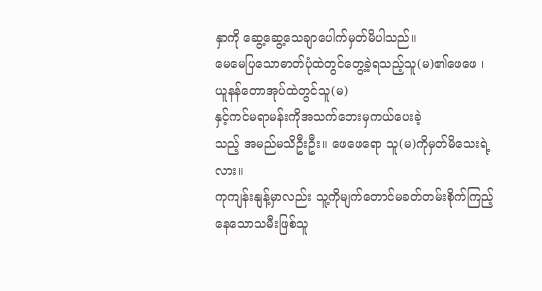နှာကို ဆွေ့ဆွေ့သေချာပေါက်မှတ်မိပါသည်။
မေမေပြသောဓာတ်ပုံထဲတွင်တွေ့ခဲ့ရသည့်သူ(မ)၏ဖေဖေ ၊ ယူနန်တောအုပ်ထဲတွင်သူ(မ)
နှင့်ကင်မရာမန်းကိုအသက်ဘေးမှကယ်ပေးခဲ့
သည့် အမည်မသိဦးဦး။ ဖေဖေရော သူ(မ)ကိုမှတ်မိသေးရဲ့လား။
ကုကျန်းနျန့်မှာလည်း သူ့ကိုမျက်တောင်မခတ်တမ်းစိုက်ကြည့်နေသောသမီးဖြစ်သူ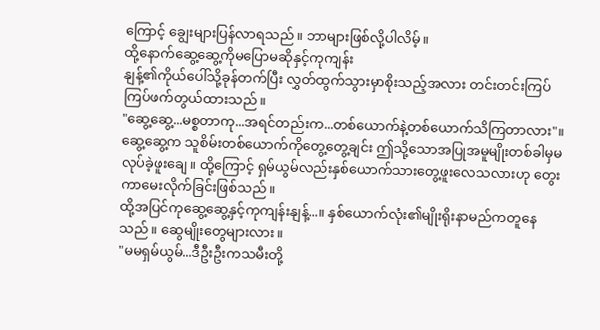ကြောင့် ချွေးများပြန်လာရသည်။ ဘာများဖြစ်လို့ပါလိမ့်။
ထို့နောက်ဆွေ့ဆွေ့ကိုမပြောမဆိုနှင့်ကုကျန်း
နျန့်၏ကိုယ်ပေါ်သို့ခုန်တက်ပြီး လွှတ်ထွက်သွားမှာစိုးသည့်အလား တင်းတင်းကြပ်ကြပ်ဖက်တွယ်ထားသည်။
"ဆွေ့ဆွေ့...မစ္စတာကု...အရင်တည်းက...တစ်ယောက်နဲ့တစ်ယောက်သိကြတာလား"။ ဆွေ့ဆွေ့က သူစိမ်းတစ်ယောက်ကိုတွေ့တွေ့ချင်း ဤသို့သောအပြုအမူမျိုးတစ်ခါမှမလုပ်ခဲ့ဖူးချေ။ ထို့ကြောင့် ရှမ်ယွမ်လည်းနှစ်ယောက်သားတွေ့ဖူးလေသလားဟု တွေးကာမေးလိုက်ခြင်းဖြစ်သည်။
ထို့အပြင်ကုဆွေ့ဆွေ့နှင့်ကုကျန်းနျန့်...။ နှစ်ယောက်လုံး၏မျိုးရိုးနာမည်ကတူနေသည်။ ဆွေမျိုးတွေများလား။
"မမရှမ်ယွမ်...ဒီဦးဦးကသမီးတို့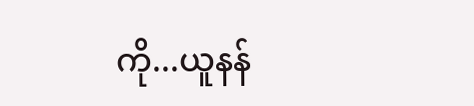ကို...ယူနန်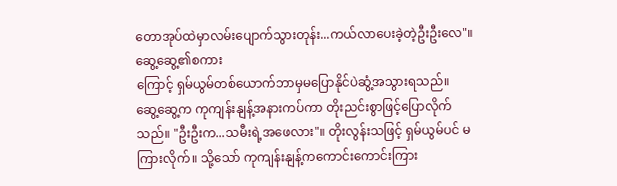တောအုပ်ထဲမှာလမ်းပျောက်သွားတုန်း...ကယ်လာပေးခဲ့တဲ့ဦးဦးလေ"။ ဆွေ့ဆွေ့၏စကား
ကြောင့် ရှမ်ယွမ်တစ်ယောက်ဘာမှမပြောနိုင်ပဲဆွံ့အသွားရသည်။
ဆွေ့ဆွေ့က ကုကျန်းနျန့်အနားကပ်ကာ တိုးညင်းစွာဖြင့်ပြောလိုက်သည်။ "ဦးဦးက...သမီးရဲ့အဖေလား"။ တိုးလွန်းသဖြင့် ရှမ်ယွမ်ပင် မကြားလိုက်။ သို့သော် ကုကျန်းနျန့်ကကောင်းကောင်းကြား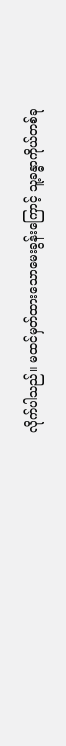လိုက်ပါသည်။ မထင်မှတ်ထားသောမေးခွန်းကြောင့် သူ့ခန္ဓာကိုယ်တစ်ခု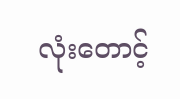လုံးတောင့်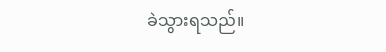ခဲသွားရသည်။